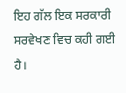ਇਹ ਗੱਲ ਇਕ ਸਰਕਾਰੀ ਸਰਵੇਖਣ ਵਿਚ ਕਹੀ ਗਈ ਹੈ।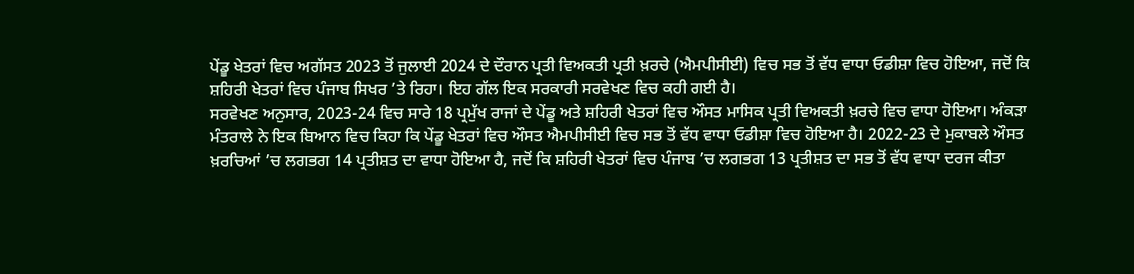ਪੇਂਡੂ ਖੇਤਰਾਂ ਵਿਚ ਅਗੱਸਤ 2023 ਤੋਂ ਜੁਲਾਈ 2024 ਦੇ ਦੌਰਾਨ ਪ੍ਰਤੀ ਵਿਅਕਤੀ ਪ੍ਰਤੀ ਖ਼ਰਚੇ (ਐਮਪੀਸੀਈ) ਵਿਚ ਸਭ ਤੋਂ ਵੱਧ ਵਾਧਾ ਓਡੀਸ਼ਾ ਵਿਚ ਹੋਇਆ, ਜਦੋਂ ਕਿ ਸ਼ਹਿਰੀ ਖੇਤਰਾਂ ਵਿਚ ਪੰਜਾਬ ਸਿਖਰ ’ਤੇ ਰਿਹਾ। ਇਹ ਗੱਲ ਇਕ ਸਰਕਾਰੀ ਸਰਵੇਖਣ ਵਿਚ ਕਹੀ ਗਈ ਹੈ।
ਸਰਵੇਖਣ ਅਨੁਸਾਰ, 2023-24 ਵਿਚ ਸਾਰੇ 18 ਪ੍ਰਮੁੱਖ ਰਾਜਾਂ ਦੇ ਪੇਂਡੂ ਅਤੇ ਸ਼ਹਿਰੀ ਖੇਤਰਾਂ ਵਿਚ ਔਸਤ ਮਾਸਿਕ ਪ੍ਰਤੀ ਵਿਅਕਤੀ ਖ਼ਰਚੇ ਵਿਚ ਵਾਧਾ ਹੋਇਆ। ਅੰਕੜਾ ਮੰਤਰਾਲੇ ਨੇ ਇਕ ਬਿਆਨ ਵਿਚ ਕਿਹਾ ਕਿ ਪੇਂਡੂ ਖੇਤਰਾਂ ਵਿਚ ਔਸਤ ਐਮਪੀਸੀਈ ਵਿਚ ਸਭ ਤੋਂ ਵੱਧ ਵਾਧਾ ਓਡੀਸ਼ਾ ਵਿਚ ਹੋਇਆ ਹੈ। 2022-23 ਦੇ ਮੁਕਾਬਲੇ ਔਸਤ ਖ਼ਰਚਿਆਂ ’ਚ ਲਗਭਗ 14 ਪ੍ਰਤੀਸ਼ਤ ਦਾ ਵਾਧਾ ਹੋਇਆ ਹੈ, ਜਦੋਂ ਕਿ ਸ਼ਹਿਰੀ ਖੇਤਰਾਂ ਵਿਚ ਪੰਜਾਬ ’ਚ ਲਗਭਗ 13 ਪ੍ਰਤੀਸ਼ਤ ਦਾ ਸਭ ਤੋਂ ਵੱਧ ਵਾਧਾ ਦਰਜ ਕੀਤਾ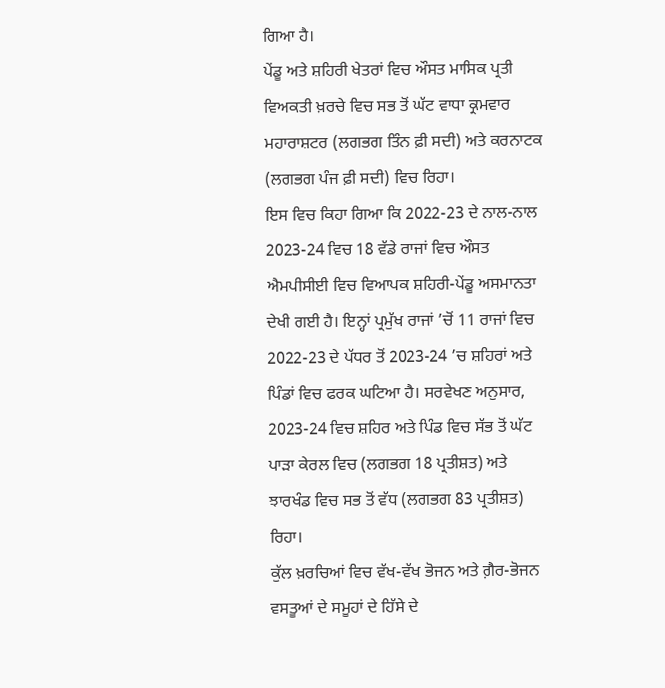ਗਿਆ ਹੈ।
ਪੇਂਡੂ ਅਤੇ ਸ਼ਹਿਰੀ ਖੇਤਰਾਂ ਵਿਚ ਔਸਤ ਮਾਸਿਕ ਪ੍ਰਤੀ ਵਿਅਕਤੀ ਖ਼ਰਚੇ ਵਿਚ ਸਭ ਤੋਂ ਘੱਟ ਵਾਧਾ ਕ੍ਰਮਵਾਰ ਮਹਾਰਾਸ਼ਟਰ (ਲਗਭਗ ਤਿੰਨ ਫ਼ੀ ਸਦੀ) ਅਤੇ ਕਰਨਾਟਕ (ਲਗਭਗ ਪੰਜ ਫ਼ੀ ਸਦੀ) ਵਿਚ ਰਿਹਾ।
ਇਸ ਵਿਚ ਕਿਹਾ ਗਿਆ ਕਿ 2022-23 ਦੇ ਨਾਲ-ਨਾਲ 2023-24 ਵਿਚ 18 ਵੱਡੇ ਰਾਜਾਂ ਵਿਚ ਔਸਤ ਐਮਪੀਸੀਈ ਵਿਚ ਵਿਆਪਕ ਸ਼ਹਿਰੀ-ਪੇਂਡੂ ਅਸਮਾਨਤਾ ਦੇਖੀ ਗਈ ਹੈ। ਇਨ੍ਹਾਂ ਪ੍ਰਮੁੱਖ ਰਾਜਾਂ ’ਚੋਂ 11 ਰਾਜਾਂ ਵਿਚ 2022-23 ਦੇ ਪੱਧਰ ਤੋਂ 2023-24 ’ਚ ਸ਼ਹਿਰਾਂ ਅਤੇ ਪਿੰਡਾਂ ਵਿਚ ਫਰਕ ਘਟਿਆ ਹੈ। ਸਰਵੇਖਣ ਅਨੁਸਾਰ, 2023-24 ਵਿਚ ਸ਼ਹਿਰ ਅਤੇ ਪਿੰਡ ਵਿਚ ਸੱਭ ਤੋਂ ਘੱਟ ਪਾੜਾ ਕੇਰਲ ਵਿਚ (ਲਗਭਗ 18 ਪ੍ਰਤੀਸ਼ਤ) ਅਤੇ ਝਾਰਖੰਡ ਵਿਚ ਸਭ ਤੋਂ ਵੱਧ (ਲਗਭਗ 83 ਪ੍ਰਤੀਸ਼ਤ) ਰਿਹਾ।
ਕੁੱਲ ਖ਼ਰਚਿਆਂ ਵਿਚ ਵੱਖ-ਵੱਖ ਭੋਜਨ ਅਤੇ ਗ਼ੈਰ-ਭੋਜਨ ਵਸਤੂਆਂ ਦੇ ਸਮੂਹਾਂ ਦੇ ਹਿੱਸੇ ਦੇ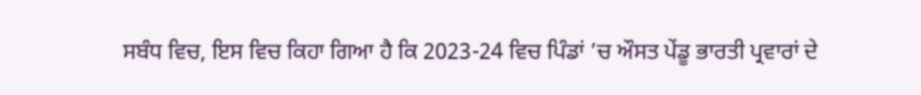ਸਬੰਧ ਵਿਚ, ਇਸ ਵਿਚ ਕਿਹਾ ਗਿਆ ਹੈ ਕਿ 2023-24 ਵਿਚ ਪਿੰਡਾਂ ’ਚ ਔਸਤ ਪੇਂਡੂ ਭਾਰਤੀ ਪ੍ਰਵਾਰਾਂ ਦੇ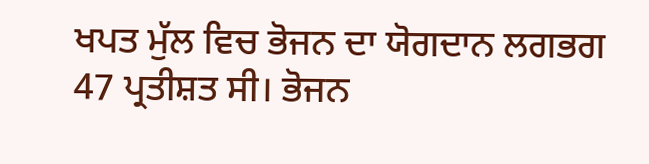ਖਪਤ ਮੁੱਲ ਵਿਚ ਭੋਜਨ ਦਾ ਯੋਗਦਾਨ ਲਗਭਗ 47 ਪ੍ਰਤੀਸ਼ਤ ਸੀ। ਭੋਜਨ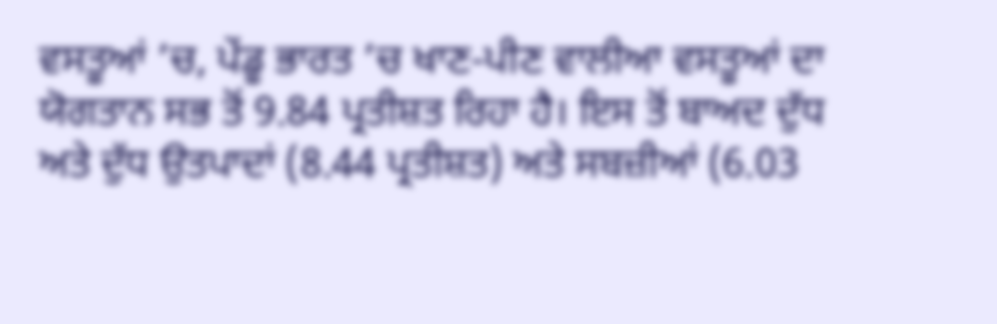ਵਸਤੂਆਂ ’ਚ, ਪੇਂਡੂ ਭਾਰਤ ’ਚ ਖਾਣ-ਪੀਣ ਵਾਲੀਆ ਵਸਤੂਆਂ ਦਾ ਯੋਗਤਾਨ ਸਭ ਤੋਂ 9.84 ਪ੍ਰਤੀਸ਼ਤ ਰਿਹਾ ਹੈ। ਇਸ ਤੋਂ ਬਾਅਦ ਦੁੱਧ ਅਤੇ ਦੁੱਧ ਉਤਪਾਦਾਂ (8.44 ਪ੍ਰਤੀਸ਼ਤ) ਅਤੇ ਸਬਜ਼ੀਆਂ (6.03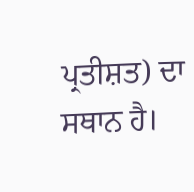ਪ੍ਰਤੀਸ਼ਤ) ਦਾ ਸਥਾਨ ਹੈ।